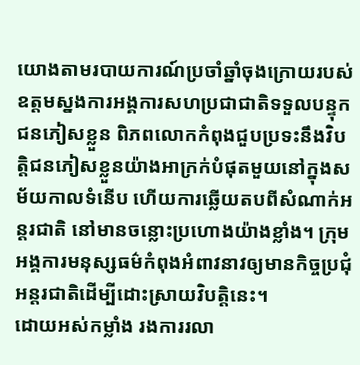យោងតាមរបាយការណ៍ប្រចាំឆ្នាំចុងក្រោយរបស់ឧត្តមស្នងការអង្គការសហប្រជាជាតិទទួលបន្ទុកជនភៀសខ្លួន ពិភពលោកកំពុងជួបប្រទះនឹងវិបត្តិជនភៀសខ្លួនយ៉ាងអាក្រក់បំផុតមួយនៅក្នុងសម័យកាលទំនើប ហើយការឆ្លើយតបពីសំណាក់អន្តរជាតិ នៅមានចន្លោះប្រហោងយ៉ាងខ្លាំង។ ក្រុមអង្គការមនុស្សធម៌កំពុងអំពាវនាវឲ្យមានកិច្ចប្រជុំអន្តរជាតិដើម្បីដោះស្រាយវិបត្តិនេះ។
ដោយអស់កម្លាំង រងការរលា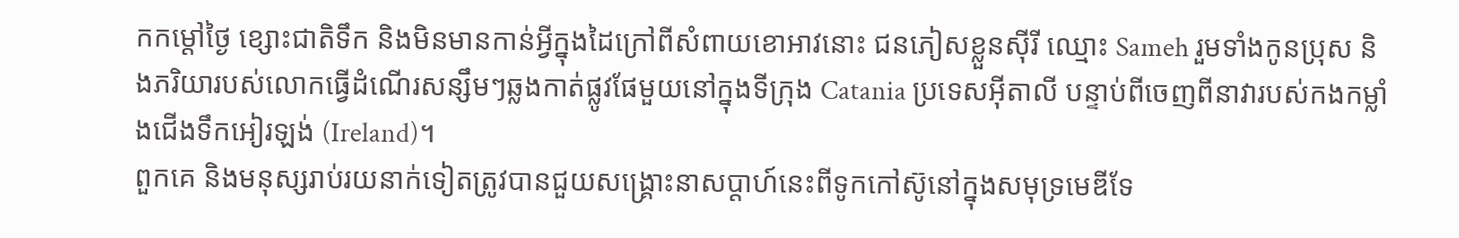កកម្តៅថ្ងៃ ខ្សោះជាតិទឹក និងមិនមានកាន់អ្វីក្នុងដៃក្រៅពីសំពាយខោអាវនោះ ជនភៀសខ្លួនស៊ីរី ឈ្មោះ Sameh រួមទាំងកូនប្រុស និងភរិយារបស់លោកធ្វើដំណើរសន្សឹមៗឆ្លងកាត់ផ្លូវផែមួយនៅក្នុងទីក្រុង Catania ប្រទេសអ៊ីតាលី បន្ទាប់ពីចេញពីនាវារបស់កងកម្លាំងជើងទឹកអៀរឡង់ (Ireland)។
ពួកគេ និងមនុស្សរាប់រយនាក់ទៀតត្រូវបានជួយសង្រ្គោះនាសប្តាហ៍នេះពីទូកកៅស៊ូនៅក្នុងសមុទ្រមេឌីទែ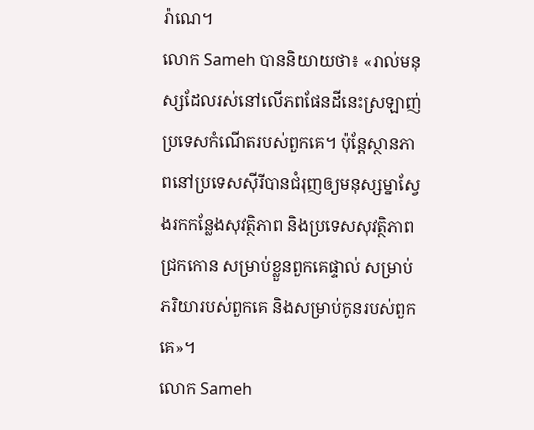រ៉ាណេ។
លោក Sameh បាននិយាយថា៖ «រាល់មនុស្សដែលរស់នៅលើភពផែនដីនេះស្រឡាញ់ប្រទេសកំណើតរបស់ពួកគេ។ ប៉ុន្តែស្ថានភាពនៅប្រទេសស៊ីរីបានជំរុញឲ្យមនុស្សម្នាស្វែងរកកន្លែងសុវត្ថិភាព និងប្រទេសសុវត្ថិភាពជ្រកកោន សម្រាប់ខ្លួនពួកគេផ្ទាល់ សម្រាប់ភរិយារបស់ពួកគេ និងសម្រាប់កូនរបស់ពួកគេ»។
លោក Sameh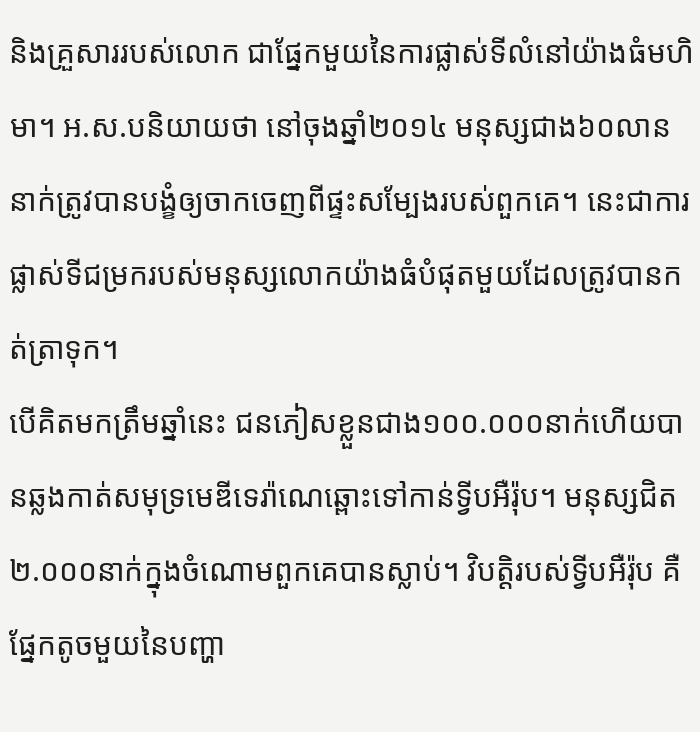និងគ្រួសាររបស់លោក ជាផ្នែកមួយនៃការផ្លាស់ទីលំនៅយ៉ាងធំមហិមា។ អ.ស.បនិយាយថា នៅចុងឆ្នាំ២០១៤ មនុស្សជាង៦០លាននាក់ត្រូវបានបង្ខំឲ្យចាកចេញពីផ្ទះសម្បែងរបស់ពួកគេ។ នេះជាការផ្លាស់ទីជម្រករបស់មនុស្សលោកយ៉ាងធំបំផុតមួយដែលត្រូវបានកត់ត្រាទុក។
បើគិតមកត្រឹមឆ្នាំនេះ ជនភៀសខ្លួនជាង១០០.០០០នាក់ហើយបានឆ្លងកាត់សមុទ្រមេឌីទេរ៉ាណេឆ្ពោះទៅកាន់ទ្វីបអឺរ៉ុប។ មនុស្សជិត២.០០០នាក់ក្នុងចំណោមពួកគេបានស្លាប់។ វិបត្តិរបស់ទ្វីបអឺរ៉ុប គឺផ្នែកតូចមួយនៃបញ្ហា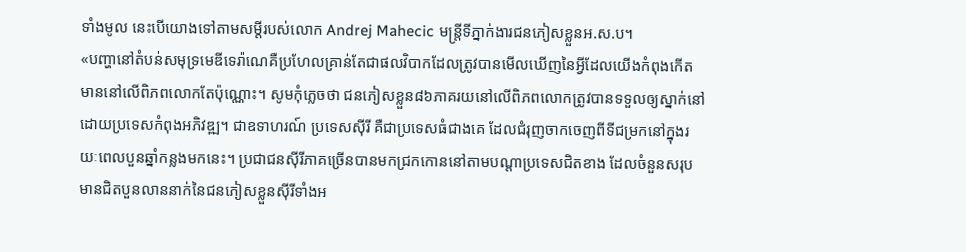ទាំងមូល នេះបើយោងទៅតាមសម្តីរបស់លោក Andrej Mahecic មន្រ្តីទីភ្នាក់ងារជនភៀសខ្លួនអ.ស.ប។
«បញ្ហានៅតំបន់សមុទ្រមេឌីទេរ៉ាណេគឺប្រហែលគ្រាន់តែជាផលវិបាកដែលត្រូវបានមើលឃើញនៃអ្វីដែលយើងកំពុងកើតមាននៅលើពិភពលោកតែប៉ុណ្ណោះ។ សូមកុំភ្លេចថា ជនភៀសខ្លួន៨៦ភាគរយនៅលើពិភពលោកត្រូវបានទទួលឲ្យស្នាក់នៅដោយប្រទេសកំពុងអភិវឌ្ឍ។ ជាឧទាហរណ៍ ប្រទេសស៊ីរី គឺជាប្រទេសធំជាងគេ ដែលជំរុញចាកចេញពីទីជម្រកនៅក្នុងរយៈពេលបួនឆ្នាំកន្លងមកនេះ។ ប្រជាជនស៊ីរីភាគច្រើនបានមកជ្រកកោននៅតាមបណ្តាប្រទេសជិតខាង ដែលចំនួនសរុបមានជិតបួនលាននាក់នៃជនភៀសខ្លួនស៊ីរីទាំងអ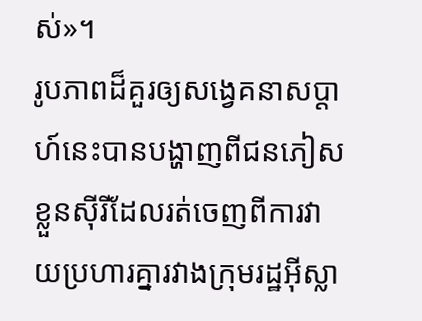ស់»។
រូបភាពដ៏គួរឲ្យសង្វេគនាសប្តាហ៍នេះបានបង្ហាញពីជនភៀសខ្លួនស៊ីរីដែលរត់ចេញពីការវាយប្រហារគ្នារវាងក្រុមរដ្ឋអ៊ីស្លា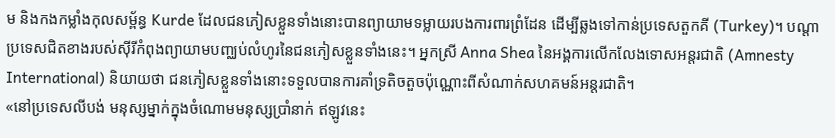ម និងកងកម្លាំងកុលសម្ព័ន្ធ Kurde ដែលជនភៀសខ្លួនទាំងនោះបានព្យាយាមទម្លាយរបងការពារព្រំដែន ដើម្បីឆ្លងទៅកាន់ប្រទេសតួកគី (Turkey)។ បណ្តាប្រទេសជិតខាងរបស់ស៊ីរីកំពុងព្យាយាមបញ្ឈប់លំហូរនៃជនភៀសខ្លួនទាំងនេះ។ អ្នកស្រី Anna Shea នៃអង្គការលើកលែងទោសអន្តរជាតិ (Amnesty International) និយាយថា ជនភៀសខ្លួនទាំងនោះទទួលបានការគាំទ្រតិចតួចប៉ុណ្ណោះពីសំណាក់សហគមន៍អន្តរជាតិ។
«នៅប្រទេសលីបង់ មនុស្សម្នាក់ក្នុងចំណោមមនុស្សប្រាំនាក់ ឥឡូវនេះ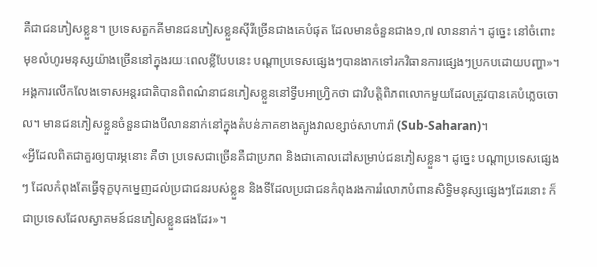គឺជាជនភៀសខ្លួន។ ប្រទេសតួកគីមានជនភៀសខ្លួនស៊ីរីច្រើនជាងគេបំផុត ដែលមានចំនួនជាង១,៧ លាននាក់។ ដូច្នេះ នៅចំពោះមុខលំហូរមនុស្សយ៉ាងច្រើននៅក្នុងរយៈពេលខ្លីបែបនេះ បណ្តាប្រទេសផ្សេងៗបានងាកទៅរកវិធានការផ្សេងៗប្រកបដោយបញ្ហា»។
អង្គការលើកលែងទោសអន្តរជាតិបានពិពណ៌នាជនភៀសខ្លួននៅទ្វីបអាហ្វ្រិកថា ជាវិបត្តិពិភពលោកមួយដែលត្រូវបានគេបំភ្លេចចោល។ មានជនភៀសខ្លួនចំនួនជាងបីលាននាក់នៅក្នុងតំបន់ភាគខាងត្បូងវាលខ្សាច់សាហារ៉ា (Sub-Saharan)។
«អ្វីដែលពិតជាគួរឲ្យបារម្ភនោះ គឺថា ប្រទេសជាច្រើនគឺជាប្រភព និងជាគោលដៅសម្រាប់ជនភៀសខ្លួន។ ដូច្នេះ បណ្តាប្រទេសផ្សេងៗ ដែលកំពុងតែធ្វើទុក្ខបុកម្នេញដល់ប្រជាជនរបស់ខ្លួន និងទីដែលប្រជាជនកំពុងរងការរំលោភបំពានសិទ្ធិមនុស្សផ្សេងៗដែរនោះ ក៏ជាប្រទេសដែលស្វាគមន៍ជនភៀសខ្លួនផងដែរ»។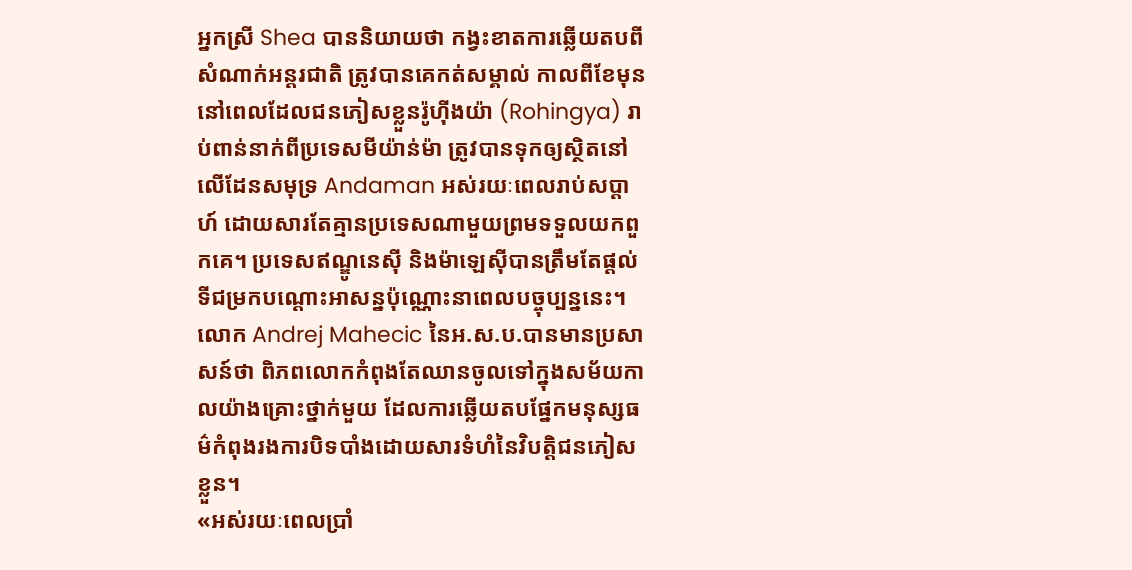អ្នកស្រី Shea បាននិយាយថា កង្វះខាតការឆ្លើយតបពីសំណាក់អន្តរជាតិ ត្រូវបានគេកត់សម្គាល់ កាលពីខែមុន នៅពេលដែលជនភៀសខ្លួនរ៉ូហ៊ីងយ៉ា (Rohingya) រាប់ពាន់នាក់ពីប្រទេសមីយ៉ាន់ម៉ា ត្រូវបានទុកឲ្យស្ថិតនៅលើដែនសមុទ្រ Andaman អស់រយៈពេលរាប់សប្តាហ៍ ដោយសារតែគ្មានប្រទេសណាមួយព្រមទទួលយកពួកគេ។ ប្រទេសឥណ្ឌូនេស៊ី និងម៉ាឡេស៊ីបានត្រឹមតែផ្តល់ទីជម្រកបណ្តោះអាសន្នប៉ុណ្ណោះនាពេលបច្ចុប្បន្ននេះ។
លោក Andrej Mahecic នៃអ.ស.ប.បានមានប្រសាសន៍ថា ពិភពលោកកំពុងតែឈានចូលទៅក្នុងសម័យកាលយ៉ាងគ្រោះថ្នាក់មួយ ដែលការឆ្លើយតបផ្នែកមនុស្សធម៌កំពុងរងការបិទបាំងដោយសារទំហំនៃវិបត្តិជនភៀសខ្លួន។
«អស់រយៈពេលប្រាំ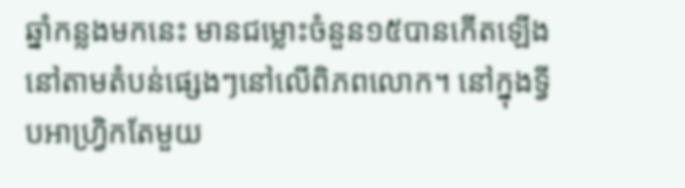ឆ្នាំកន្លងមកនេះ មានជម្លោះចំនួន១៥បានកើតឡើងនៅតាមតំបន់ផ្សេងៗនៅលើពិភពលោក។ នៅក្នុងទ្វីបអាហ្វ្រិកតែមួយ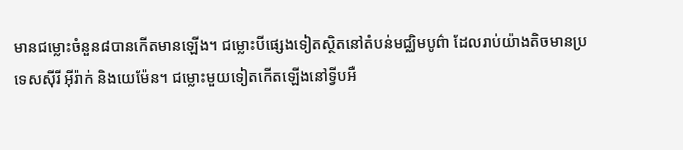មានជម្លោះចំនួន៨បានកើតមានឡើង។ ជម្លោះបីផ្សេងទៀតស្ថិតនៅតំបន់មជ្ឈិមបូព៌ា ដែលរាប់យ៉ាងតិចមានប្រទេសស៊ីរី អ៊ីរ៉ាក់ និងយេម៉ែន។ ជម្លោះមួយទៀតកើតឡើងនៅទ្វីបអឺ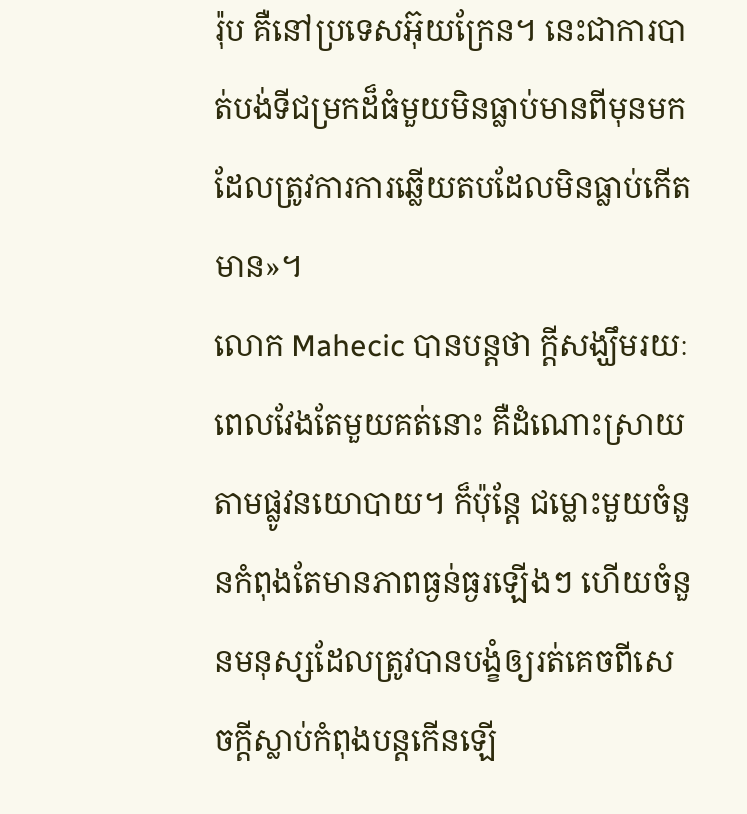រ៉ុប គឺនៅប្រទេសអ៊ុយក្រែន។ នេះជាការបាត់បង់ទីជម្រកដ៏ធំមួយមិនធ្លាប់មានពីមុនមក ដែលត្រូវការការឆ្លើយតបដែលមិនធ្លាប់កើតមាន»។
លោក Mahecic បានបន្តថា ក្តីសង្ឃឹមរយៈពេលវែងតែមួយគត់នោះ គឺដំណោះស្រាយតាមផ្លូវនយោបាយ។ ក៏ប៉ុន្តែ ជម្លោះមួយចំនួនកំពុងតែមានភាពធ្ងន់ធ្ងរឡើងៗ ហើយចំនួនមនុស្សដែលត្រូវបានបង្ខំឲ្យរត់គេចពីសេចក្តីស្លាប់កំពុងបន្តកើនឡើ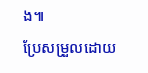ង៕
ប្រែសម្រួលដោយ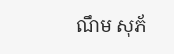ណឹម សុភ័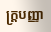ក្រ្តបញ្ញា